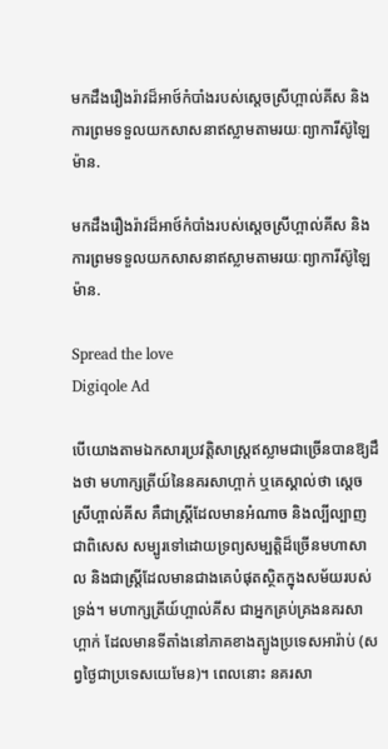មកដឹងរឿងរ៉ាវដ៏អាថ៍កំបាំងរបស់ស្តេចស្រីហ្ពាល់គីស និងការព្រមទទួលយកសាសនាឥស្លាមតាមរយៈព្យាការីស៊ូឡៃម៉ាន.

មកដឹងរឿងរ៉ាវដ៏អាថ៍កំបាំងរបស់ស្តេចស្រីហ្ពាល់គីស និងការព្រមទទួលយកសាសនាឥស្លាមតាមរយៈព្យាការីស៊ូឡៃម៉ាន.

Spread the love
Digiqole Ad

បើយោងតាមឯកសារប្រវត្តិសាស្ត្រឥស្លាមជាច្រើនបានឱ្យដឹងថា មហាក្សត្រីយ៍នៃនគរសាហ្ពាក់ ឬគេស្គាល់ថា ស្តេចស្រីហ្ពាល់គីស គឺជាស្ត្រីដែលមានអំណាច និងល្បីល្បាញ ជាពិសេស សម្បូរទៅដោយទ្រព្យសម្បត្តិដ៏ច្រើនមហាសាល និងជាស្ត្រីដែលមានជាងគេបំផុតស្ថិតក្នុងសម័យរបស់ទ្រង់។ មហាក្សត្រីយ៍ហ្ពាល់គីស ជាអ្នកគ្រប់គ្រងនគរសាហ្ពាក់ ដែលមានទីតាំងនៅភាគខាងត្បូងប្រទេសអារ៉ាប់ (សព្វថ្ងៃជាប្រទេសយេមែន)។ ពេលនោះ នគរសា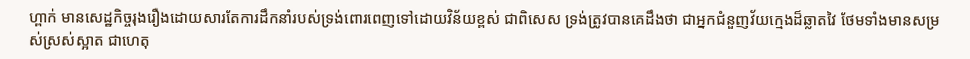ហ្ពាក់ មានសេដ្ឋកិច្ចរុងរឿងដោយសារតែការដឹកនាំរបស់ទ្រង់ពោរពេញទៅដោយវិន័យខ្ពស់ ជាពិសេស ទ្រង់ត្រូវបានគេដឹងថា ជាអ្នកជំនួញវ័យក្មេងដ៏ឆ្លាតវៃ ថែមទាំងមានសម្រស់ស្រស់ស្អាត ជាហេតុ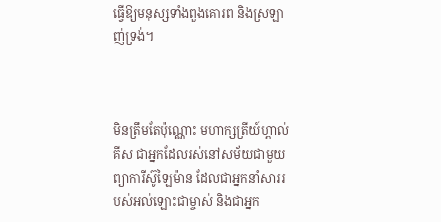ធ្វើឱ្យមនុស្សទាំងពួងគោរព និងស្រឡាញ់ទ្រង់។



មិនត្រឹមតែប៉ុណ្ណោះ មហាក្សត្រីយ៍ហ្ពាល់គីស ជាអ្នកដែលរស់នៅសម័យជាមួយព្យាការីស៊ូឡៃម៉ាន ដែលជាអ្នកនាំសាររបស់អល់ឡោះជាម្ចាស់ និងជាអ្នក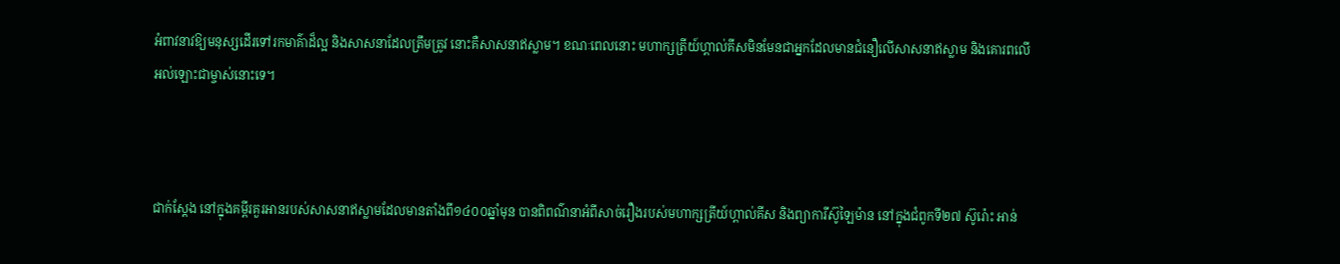អំពាវនាវឱ្យមនុស្សដើរទៅរកមាគ៌ាដ៏ល្អ និងសាសនាដែលត្រឹមត្រូវ នោះគឺសាសនាឥស្លាម។ ខណៈពេលនោះ មហាក្សត្រីយ៍ហ្ពាល់គីសមិនមែនជាអ្នកដែលមានជំនឿលើសាសនាឥស្លាម និងគោរពលើអល់ឡោះជាម្ចាស់នោះទេ។



ជាក់ស្តែង នៅក្នុងគម្ពីរគួរអានរបស់សាសនាឥស្លាមដែលមានតាំងពី១៤០០ឆ្នាំមុន បានពិពណ៌នាអំពីសាច់រឿងរបស់មហាក្សត្រីយ៍ហ្ពាល់គីស និងព្យាការីស៊ូឡៃម៉ាន នៅក្នុងជំពូកទី២៧ ស៊ូរ៉ោះ អាន់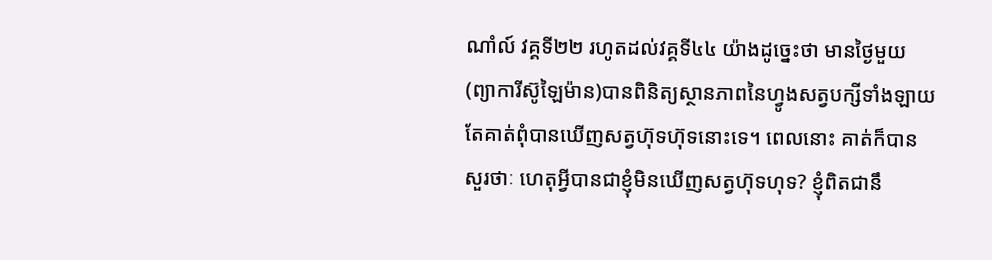ណាំល៍ វគ្គទី២២ រហូតដល់វគ្គទី៤៤ យ៉ាងដូច្នេះថា មានថ្ងៃមួយ (ព្យាការីស៊ូឡៃម៉ាន)បានពិនិត្យស្ថានភាពនៃហ្វូងសត្វបក្សីទាំងឡាយ តែគាត់ពុំបានឃើញសត្វហ៊ុទហ៊ុទនោះទេ។ ពេលនោះ គាត់ក៏បានសួរថាៈ ហេតុអ្វីបានជាខ្ញុំមិនឃើញសត្វហ៊ុទហុទ? ខ្ញុំពិតជានឹ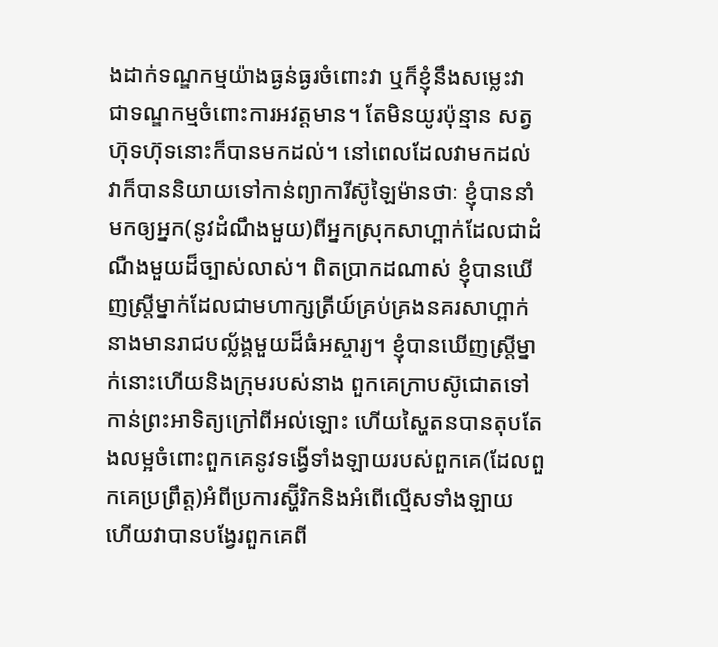ងដាក់ទណ្ឌកម្មយ៉ាងធ្ងន់ធ្ងរចំពោះវា ឬក៏ខ្ញុំនឹងសម្លេះវា ជាទណ្ឌកម្មចំពោះការអវត្តមាន។ តែមិនយូរប៉ុន្មាន សត្វហ៊ុទហ៊ុទនោះក៏បានមកដល់។ នៅពេលដែលវាមកដល់ វាក៏បាននិយាយទៅកាន់ព្យាការីស៊ូឡៃម៉ានថាៈ ខ្ញុំបាននាំមកឲ្យអ្នក(នូវដំណឹងមួយ)ពីអ្នកស្រុកសាហ្ពាក់ដែលជាដំណឺងមួយដ៏ច្បាស់លាស់។ ពិតប្រាកដណាស់ ខ្ញុំបានឃើញស្ត្រីម្នាក់ដែលជាមហាក្សត្រីយ៍គ្រប់គ្រងនគរសាហ្ពាក់ នាងមានរាជបល្ល័ង្គមួយដ៏ធំអស្ចារ្យ។ ខ្ញុំបានឃើញស្ត្រីម្នាក់នោះហើយនិងក្រុមរបស់នាង ពួកគេក្រាបស៊ូជោតទៅកាន់ព្រះអាទិត្យក្រៅពីអល់ឡោះ ហើយស្ហៃតនបានតុបតែងលម្អចំពោះពួកគេនូវទង្វើទាំងឡាយរបស់ពួកគេ(ដែលពួកគេប្រព្រឹត្ត)អំពីប្រការស្ហ៊ីរិកនិងអំពើល្មើសទាំងឡាយ ហើយវាបានបង្វែរពួកគេពី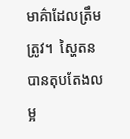មាគ៌ាដែលត្រឹមត្រូវ។  ស្ហៃតនបានតុបតែងលម្អ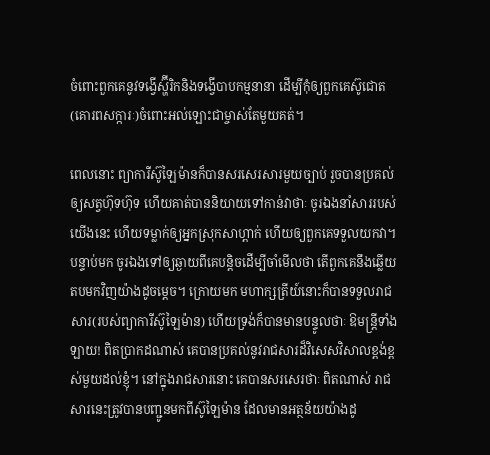ចំពោះពួកគេនូវទង្វើស្ហ៊ីរិកនិងទង្វើបាបកម្មនានា ដើម្បីកុំឲ្យពួកគេស៊ូជោត(គោរពសក្ការៈ)ចំពោះអល់ឡោះជាម្ចាស់តែមួយគត់។

ពេលនោះ ព្យាការីស៊ូឡៃម៉ានក៏បានសរសេរសារមួយច្បាប់ រួចបានប្រគល់ឲ្យសត្វហ៊ុទហ៊ុទ ហើយគាត់បាននិយាយទៅកាន់វាថាៈ ចូរឯងនាំសាររបស់យើងនេះ ហើយទម្លាក់ឲ្យអ្នកស្រុកសាហ្ពាក់ ហើយឲ្យពួកគេទទួលយកវា។ បន្ទាប់មក ចូរឯងទៅឲ្យឆ្ងាយពីគេបន្តិចដើម្បីចាំមើលថា តើពួកគេនឹងឆ្លើយតបមកវិញយ៉ាងដូចម្តេច។ ក្រោយមក មហាក្សត្រីយ៍នោះក៏បានទទួលរាជសារ(របស់ព្យាការីស៊ូឡៃម៉ាន) ហើយទ្រង់ក៏បានមានបន្ទូលថាៈ ឱមន្ត្រីទាំងឡាយ! ពិតប្រាកដណាស់ គេបានប្រគល់នូវរាជសារដ៏វិសេសវិសាលខ្ពង់ខ្ពស់មួយដល់ខ្ញុំ។ នៅក្នុងរាជសារនោះ គេបានសរសេរថាៈ ពិតណាស់ រាជសារនេះត្រូវបានបញ្ជូនមកពីស៊ូឡៃម៉ាន ដែលមានអត្ថន័យយ៉ាងដូ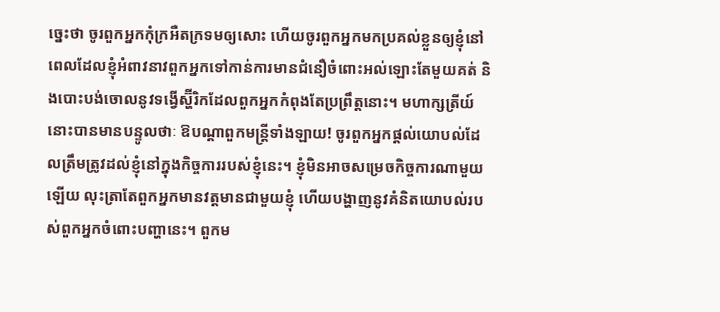ច្នេះថា ចូរពួកអ្នកកុំក្រអឺតក្រទមឲ្យសោះ ហើយចូរពួកអ្នកមកប្រគល់ខ្លួនឲ្យខ្ញុំនៅពេលដែលខ្ញុំអំពាវនាវពួកអ្នកទៅកាន់ការមានជំនឿចំពោះអល់ឡោះតែមួយគត់ និងបោះបង់ចោលនូវទង្វើស្ហ៊ីរិកដែលពួកអ្នកកំពុងតែប្រព្រឹត្តនោះ។ មហាក្សត្រីយ៍នោះបានមានបន្ទូលថាៈ ឱបណ្តាពួកមន្ត្រីទាំងឡាយ! ចូរពួកអ្នកផ្តល់យោបល់ដែលត្រឹមត្រូវដល់ខ្ញុំនៅក្នុងកិច្ចការរបស់ខ្ញុំនេះ។ ខ្ញុំមិនអាចសម្រេចកិច្ចការណាមួយឡើយ លុះត្រាតែពួកអ្នកមានវត្តមានជាមួយខ្ញុំ ហើយបង្ហាញនូវគំនិតយោបល់របស់ពួកអ្នកចំពោះបញ្ហានេះ។ ពួកម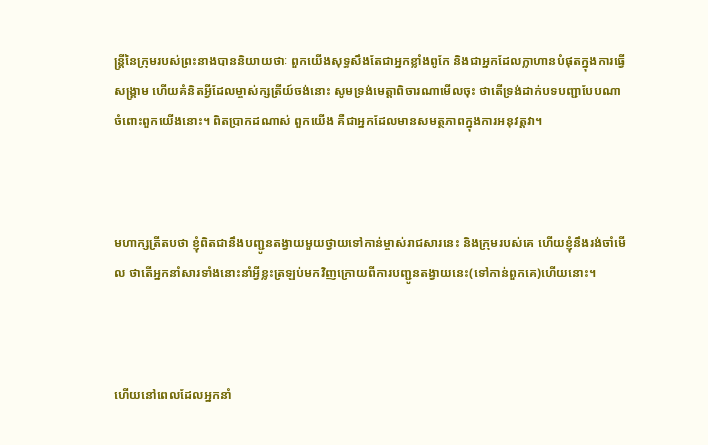ន្ត្រីនៃក្រុមរបស់ព្រះនាងបាននិយាយថាៈ ពួកយើងសុទ្ធសឹងតែជាអ្នកខ្លាំងពូកែ និងជាអ្នកដែលក្លាហានបំផុតក្នុងការធ្វើសង្គ្រាម ហើយគំនិតអ្វីដែលម្ចាស់ក្សត្រីយ៍ចង់នោះ សូមទ្រង់មេត្តាពិចារណាមើលចុះ ថាតើទ្រង់ដាក់បទបញ្ជាបែបណាចំពោះពួកយើងនោះ។ ពិតប្រាកដណាស់ ពួកយើង គឺជាអ្នកដែលមានសមត្ថភាពក្នុងការអនុវត្តវា។



មហាក្សត្រីតបថា ខ្ញុំពិតជានឹងបញ្ជូនតង្វាយមួយថ្វាយទៅកាន់ម្ចាស់រាជសារនេះ និងក្រុមរបស់គេ ហើយខ្ញុំនឹងរង់ចាំមើល ថាតើអ្នកនាំសារទាំងនោះនាំអ្វីខ្លះត្រឡប់មកវិញក្រោយពីការបញ្ជូនតង្វាយនេះ(ទៅកាន់ពួកគេ)ហើយនោះ។



ហើយនៅពេលដែលអ្នកនាំ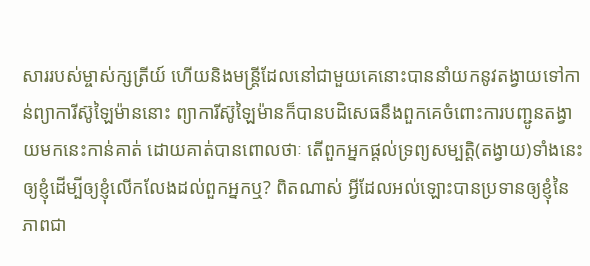សាររបស់ម្ចាស់ក្សត្រីយ៍ ហើយនិងមន្ត្រីដែលនៅជាមួយគេនោះបាននាំយកនូវតង្វាយទៅកាន់ព្យាការីស៊ូឡៃម៉ាននោះ ព្យាការីស៊ូឡៃម៉ានក៏បានបដិសេធនឹងពួកគេចំពោះការបញ្ជូនតង្វាយមកនេះកាន់គាត់ ដោយគាត់បានពោលថាៈ តើពួកអ្នកផ្តល់ទ្រព្យសម្បត្តិ(តង្វាយ)ទាំងនេះឲ្យខ្ញុំដើម្បីឲ្យខ្ញុំលើកលែងដល់ពួកអ្នកឬ? ពិតណាស់ អ្វីដែលអល់ឡោះបានប្រទានឲ្យខ្ញុំនៃភាពជា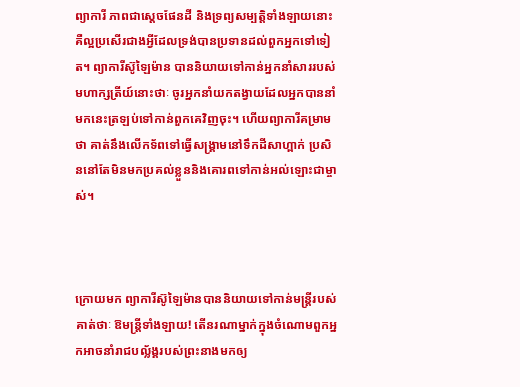ព្យាការី ភាពជាស្តេចផែនដី និងទ្រព្យសម្បត្តិទាំងឡាយនោះ គឺល្អប្រសើរជាងអ្វីដែលទ្រង់បានប្រទានដល់ពួកអ្នកទៅទៀត។ ព្យាការីស៊ូឡៃម៉ាន បាននិយាយទៅកាន់អ្នកនាំសាររបស់មហាក្សត្រីយ៍នោះថាៈ ចូរអ្នកនាំយកតង្វាយដែលអ្នកបាននាំមកនេះត្រឡប់ទៅកាន់ពួកគេវិញចុះ។ ហើយព្យាការីគម្រាមថា គាត់នឹងលើកទ័ពទៅធ្វើសង្គ្រាមនៅទឹកដីសាហ្ពាក់ ប្រសិននៅតែមិនមកប្រគល់ខ្លួននិងគោរពទៅកាន់អល់ឡោះជាម្ចាស់។



ក្រោយមក ព្យាការីស៊ូឡៃម៉ានបាននិយាយទៅកាន់មន្ត្រីរបស់គាត់ថាៈ ឱមន្ត្រីទាំងឡាយ! តើនរណាម្នាក់ក្នុងចំណោមពួកអ្នកអាចនាំរាជបល្ល័ង្គរបស់ព្រះនាងមកឲ្យ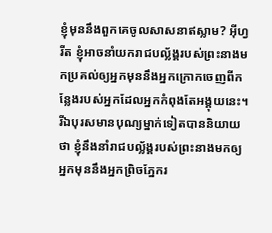ខ្ញុំមុននឹងពួកគេចូលសាសនាឥស្លាម? អ៊ីហ្វរីត ខ្ញុំអាចនាំយករាជបល្ល័ង្គរបស់ព្រះនាងមកប្រគល់ឲ្យអ្នកមុននឹងអ្នកក្រោកចេញពីកន្លែងរបស់អ្នកដែលអ្នកកំពុងតែអង្គុយនេះ។ រីឯបុរសមានបុណ្យម្នាក់ទៀតបាននិយាយថា ខ្ញុំនឹងនាំរាជបល្ល័ង្គរបស់ព្រះនាងមកឲ្យអ្នកមុននឹងអ្នកព្រិចភ្នែករ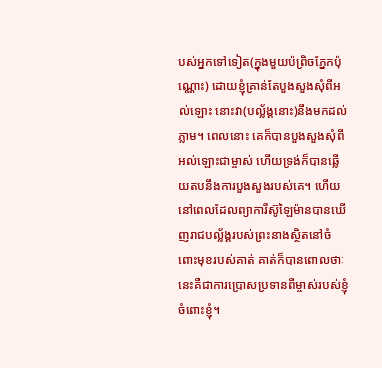បស់អ្នកទៅទៀត(ក្នុងមួយប៉ព្រិចភ្នែកប៉ុណ្ណោះ) ដោយខ្ញុំគ្រាន់តែបួងសួងសុំពីអល់ឡោះ នោះវា(បល្ល័ង្គនោះ)នឹងមកដល់ភ្លាម។ ពេលនោះ គេក៏បានបួងសួងសុំពីអល់ឡោះជាម្ចាស់ ហើយទ្រង់ក៏បានឆ្លើយតបនឹងការបួងសួងរបស់គេ។ ហើយនៅពេលដែលព្យាការីស៊ូឡៃម៉ានបានឃើញរាជបល្ល័ង្គរបស់ព្រះនាងស្ថិតនៅចំពោះមុខរបស់គាត់ គាត់ក៏បានពោលថាៈ នេះគឺជាការប្រោសប្រទានពីម្ចាស់របស់ខ្ញុំចំពោះខ្ញុំ។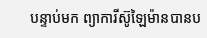បន្ទាប់មក ព្យាការីស៊ូឡៃម៉ានបានប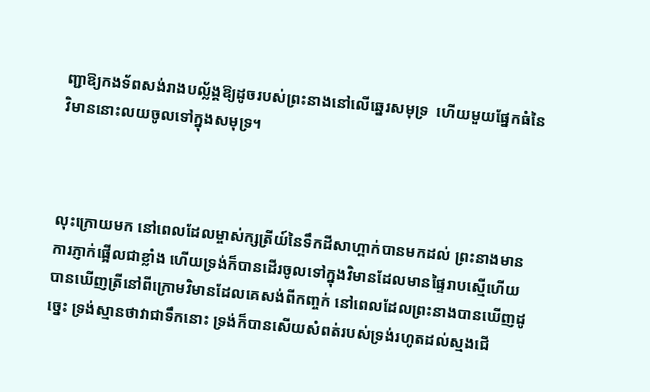ញ្ជាឱ្យកងទ័ពសង់រាងបល្ល័ង្គឱ្យដូចរបស់ព្រះនាងនៅលើឆ្នេរសមុទ្រ  ហើយមួយផ្នែកធំនៃវិមាននោះលយចូលទៅក្នុងសមុទ្រ។



លុះក្រោយមក នៅពេលដែលម្ចាស់ក្សត្រីយ៍នៃទឹកដីសាហ្ពាក់បានមកដល់ ព្រះនាងមានការភ្ញាក់ផ្អើលជាខ្លាំង ហើយទ្រង់ក៏បានដើរចូលទៅក្នុងវិមានដែលមានផ្ទៃរាបស្មើហើយបានឃើញត្រីនៅពីក្រោមវិមានដែលគេសង់ពីកញ្ចក់ នៅពេលដែលព្រះនាងបានឃើញដូច្នេះ ទ្រង់ស្មានថាវាជាទឹកនោះ ទ្រង់ក៏បានសើយសំពត់របស់ទ្រង់រហូតដល់ស្មងជើ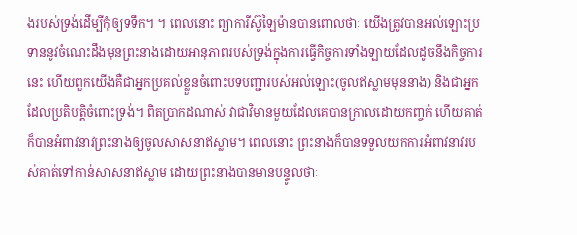ងរបស់ទ្រង់ដើម្បីកុំឲ្យទទឹក។ ។ ពេលនោះ ព្យាការីស៊ូឡៃម៉ានបានពោលថាៈ យើងត្រូវបានអល់ឡោះប្រទាននូវចំណេះដឹងមុនព្រះនាងដោយអានុភាពរបស់ទ្រង់ក្នុងការធ្វើកិច្ចការទាំងឡាយដែលដូចនឹងកិច្ចការនេះ ហើយពួកយើងគឺជាអ្នកប្រគល់ខ្លួនចំពោះបទបញ្ជារបស់អល់ឡោះ(ចូលឥស្លាមមុននាង) និងជាអ្នកដែលប្រតិបត្តិចំពោះទ្រង់។ ពិតប្រាកដណាស់ វាជាវិមានមួយដែលគេបានក្រាលដោយកញ្ចក់ ហើយគាត់ក៏បានអំពាវនាវព្រះនាងឲ្យចូលសាសនាឥស្លាម។ ពេលនោះ ព្រះនាងក៏បានទទួលយកការអំពាវនាវរបស់គាត់ទៅកាន់សាសនាឥស្លាម ដោយព្រះនាងបានមានបន្ទូលថាៈ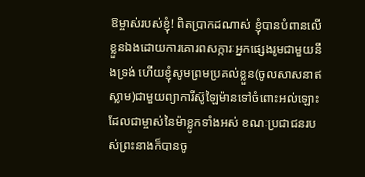ឱម្ចាស់របស់ខ្ញុំ! ពិតប្រាកដណាស់ ខ្ញុំបានបំពានលើខ្លួនឯងដោយការគោរពសក្ការៈអ្នកផ្សេងរូមជាមួយនឹងទ្រង់ ហើយខ្ញុំសូមព្រមប្រគល់ខ្លួន(ចូលសាសនាឥស្លាម)ជាមួយព្យាការីស៊ូឡៃម៉ានទៅចំពោះអល់ឡោះដែលជាម្ចាស់នៃម៉ាខ្លូកទាំងអស់ ខណៈប្រជាជនរបស់ព្រះនាងក៏បានចូ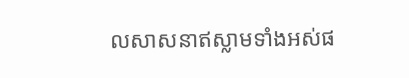លសាសនាឥស្លាមទាំងអស់ផ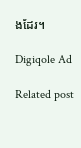ងដែរ។

Digiqole Ad

Related post